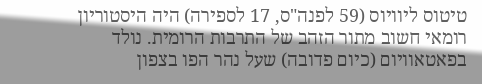טיטוס ליוויוס (59 לפנה"ס, 17 לספירה) היה היסטוריון רומאי חשוב מתור הזהב של התרבות הרומית. נולד בפאטאוויום (כיום פדובה) שעל נהר הפו בצפון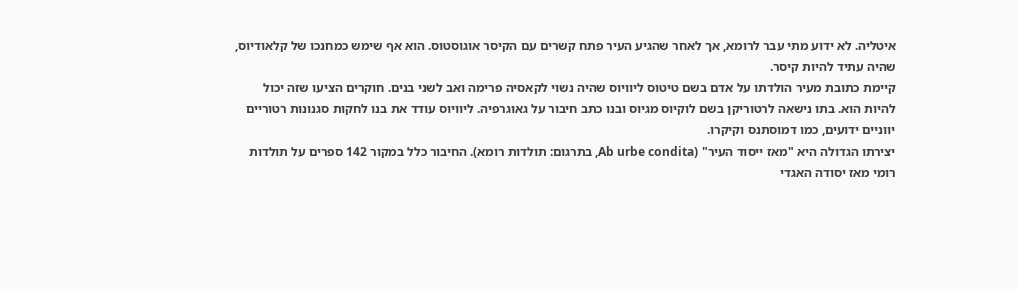איטליה. לא ידוע מתי עבר לרומא, אך לאחר שהגיע העיר פתח קשרים עם הקיסר אוגוסטוס. הוא אף שימש כמחנכו של קלאודיוס, שהיה עתיד להיות קיסר.
קיימת כתובת מעיר הולדתו על אדם בשם טיטוס ליוויוס שהיה נשוי לקאסיה פרימה ואב לשני בנים. חוקרים הציעו שזה יכול להיות הוא. בתו נישאה לרטוריקן בשם לוקיוס מגיוס ובנו כתב חיבור על גאוגרפיה. ליוויוס עודד את בנו לחקות סגנונות רטוריים יווניים ידועים, כמו דמוסתנס וקיקרו.
יצירתו הגדולה היא "מאז ייסוד העיר" (Ab urbe condita, בתרגום: תולדות רומא). החיבור כלל במקור 142 ספרים על תולדות רומי מאז יסודה האגדי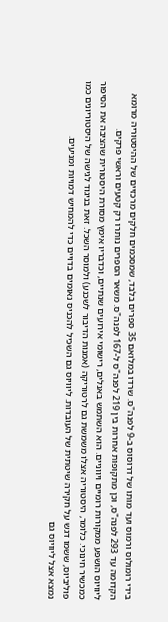בידי רומולוס ורמוס ועד מותו של דרוסוס ב-9 לפנה"ס. שרדו במלואם 35 ספרים בלבד, שמסכמים חלקים מרכזיים של ההיסטוריה מרומא הקדומה עד 293 לפנה"ס, וכן מתקופות אחרות בין 219 לפנה"ס ל-167 לפנה"ס. משאר הספרים נותרו רק קטעים וראשי פרקים.
ליוויוס הושפע ממקורות רומיים ויווניים. הוא השתמש באנלים, רישומי אירועים שנתיים, וכדבריו אימץ מסורת היסטורית שהציבה את הסיפור כמכשיר חינוכי. כלומר, היסטוריה אצלו משמשת גם לרטוריקה (אמנות הדיבור לשכנע) ולמוסר השכל. זאת בניגוד לגישה של היסטוריונים כמו פוליביוס, ששמו דגש על חקירה שיטתית של העובדות. ליוויוס גם השכיל להכניס נאומים בדויים כדי להמחיש דמויות ומניעים.
נמצא אצל ליוויוס גם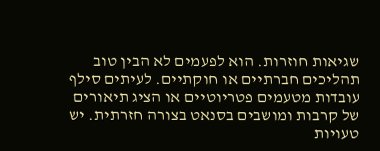שגיאות חוזרות. הוא לפעמים לא הבין טוב תהליכים חברתיים או חוקתיים. לעיתים סילף עובדות מטעמים פטריוטיים או הציג תיאורים של קרבות ומושבים בסנאט בצורה חזרתית. יש טעויות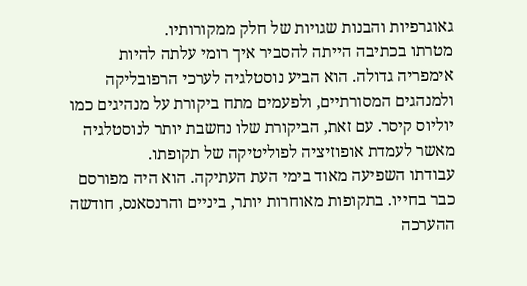גאוגרפיות והבנות שגויות של חלק ממקורותיו.
מטרתו בכתיבה הייתה להסביר איך רומי עלתה להיות אימפריה גדולה. הוא הביע נוסטלגיה לערכי הרפובליקה ולמנהגים המסורתיים, ולפעמים מתח ביקורת על מנהיגים כמו יוליוס קיסר. עם זאת, הביקורת שלו נחשבת יותר לנוסטלגיה מאשר לעמדת אופוזיציה לפוליטיקה של תקופתו.
עבודתו השפיעה מאוד בימי העת העתיקה. הוא היה מפורסם כבר בחייו. בתקופות מאוחרות יותר, ביניים והרנסאנס, חודשה ההערכה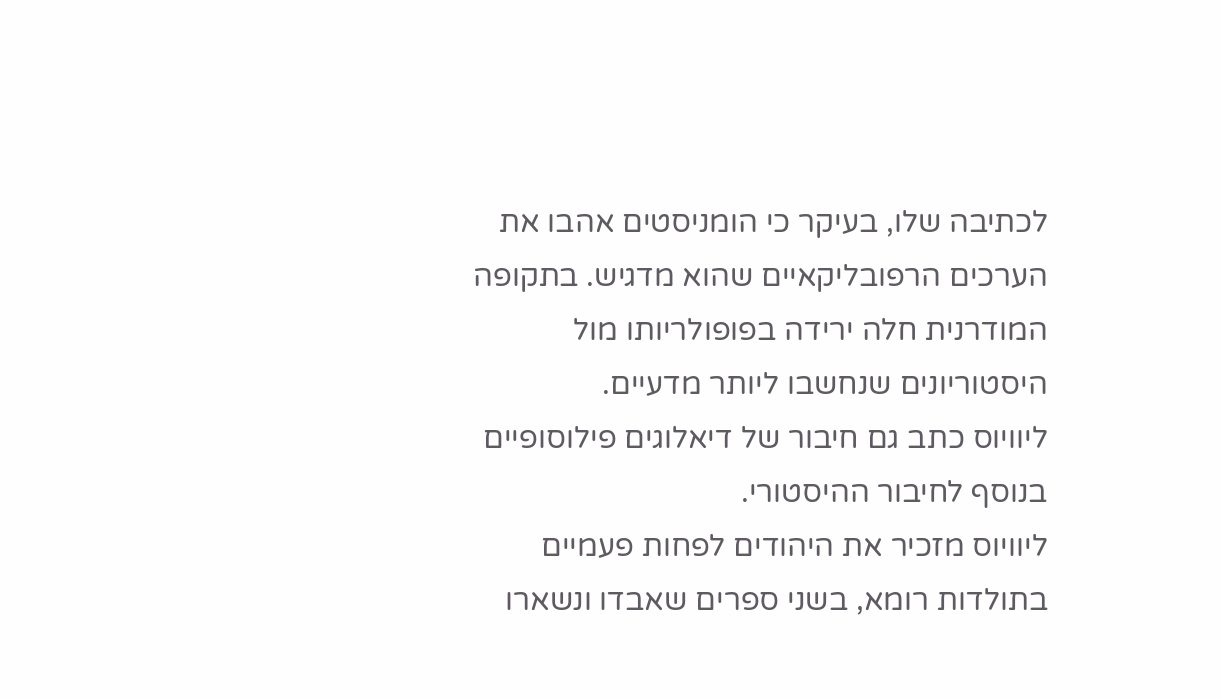לכתיבה שלו, בעיקר כי הומניסטים אהבו את הערכים הרפובליקאיים שהוא מדגיש. בתקופה המודרנית חלה ירידה בפופולריותו מול היסטוריונים שנחשבו ליותר מדעיים.
ליוויוס כתב גם חיבור של דיאלוגים פילוסופיים בנוסף לחיבור ההיסטורי.
ליוויוס מזכיר את היהודים לפחות פעמיים בתולדות רומא, בשני ספרים שאבדו ונשארו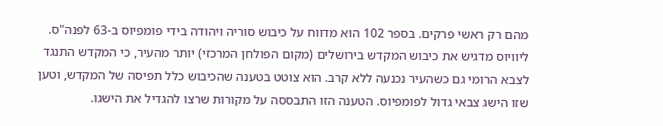מהם רק ראשי פרקים. בספר 102 הוא מדווח על כיבוש סוריה ויהודה בידי פומפיוס ב-63 לפנה"ס. ליוויוס מדגיש את כיבוש המקדש בירושלים (מקום הפולחן המרכזי) יותר מהעיר, כי המקדש התנגד לצבא הרומי גם כשהעיר נכנעה ללא קרב. הוא צוטט בטענה שהכיבוש כלל תפיסה של המקדש, וטען שזו הישג צבאי גדול לפומפיוס. הטענה הזו התבססה על מקורות שרצו להגדיל את הישגו.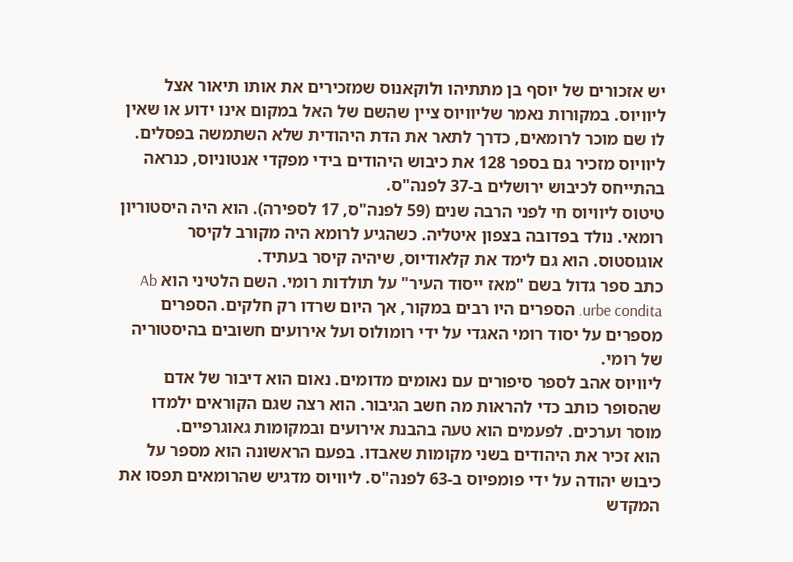יש אזכורים של יוסף בן מתתיהו ולוקאנוס שמזכירים את אותו תיאור אצל ליוויוס. במקורות נאמר שליוויוס ציין שהשם של האל במקום אינו ידוע או שאין לו שם מוכר לרומאים, כדרך לתאר את הדת היהודית שלא השתמשה בפסלים.
ליוויוס מזכיר גם בספר 128 את כיבוש היהודים בידי מפקדי אנטוניוס, כנראה בהתייחס לכיבוש ירושלים ב-37 לפנה"ס.
טיטוס ליוויוס חי לפני הרבה שנים (59 לפנה"ס, 17 לספירה). הוא היה היסטוריון רומאי. נולד בפדובה בצפון איטליה. כשהגיע לרומא היה מקורב לקיסר אוגוסטוס. הוא גם לימד את קלאודיוס, שיהיה קיסר בעתיד.
כתב ספר גדול בשם "מאז ייסוד העיר" על תולדות רומי. השם הלטיני הוא Ab urbe condita. הספרים היו רבים במקור, אך היום שרדו רק חלקים. הספרים מספרים על יסוד רומי האגדי על ידי רומולוס ועל אירועים חשובים בהיסטוריה של רומי.
ליוויוס אהב לספר סיפורים עם נאומים מדומים. נאום הוא דיבור של אדם שהסופר כותב כדי להראות מה חשב הגיבור. הוא רצה שגם הקוראים ילמדו מוסר וערכים. לפעמים הוא טעה בהבנת אירועים ובמקומות גאוגרפיים.
הוא זכיר את היהודים בשני מקומות שאבדו. בפעם הראשונה הוא מספר על כיבוש יהודה על ידי פומפיוס ב-63 לפנה"ס. ליוויוס מדגיש שהרומאים תפסו את המקדש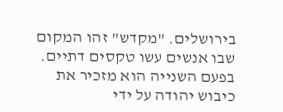בירושלים. "מקדש" זהו המקום שבו אנשים עשו טקסים דתיים.
בפעם השנייה הוא מזכיר את כיבוש יהודה על ידי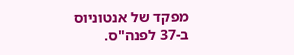מפקד של אנטוניוס ב-37 לפנה"ס.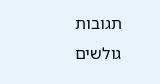תגובות גולשים